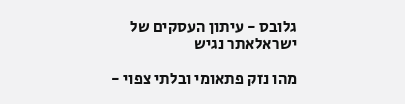גלובס - עיתון העסקים של ישראלאתר נגיש

מהו נזק פתאומי ובלתי צפוי -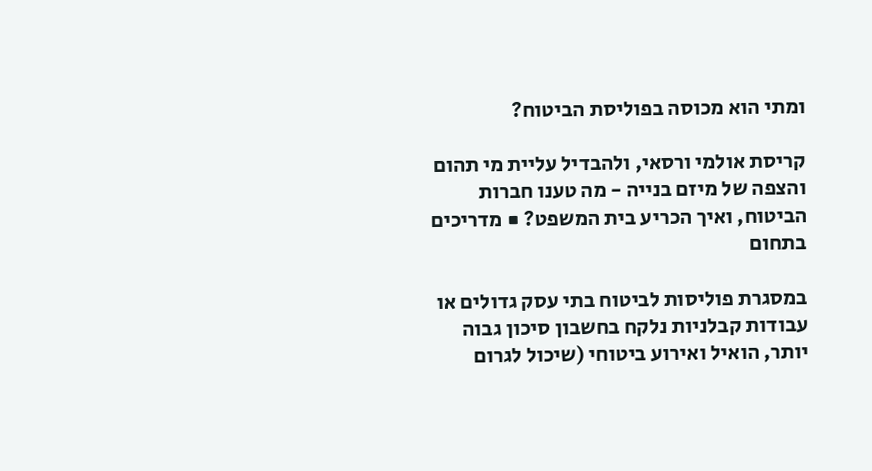ומתי הוא מכוסה בפוליסת הביטוח?

קריסת אולמי ורסאי, ולהבדיל עליית מי תהום והצפה של מיזם בנייה - מה טענו חברות הביטוח, ואיך הכריע בית המשפט? ■ מדריכים בתחום

במסגרת פוליסות לביטוח בתי עסק גדולים או עבודות קבלניות נלקח בחשבון סיכון גבוה יותר, הואיל ואירוע ביטוחי (שיכול לגרום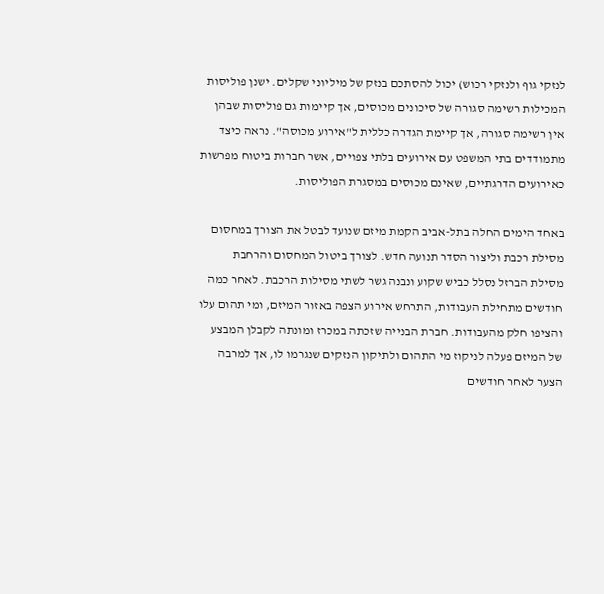לנזקי גוף ולנזקי רכוש) יכול להסתכם בנזק של מיליוני שקלים. ישנן פוליסות המכילות רשימה סגורה של סיכונים מכוסים, אך קיימות גם פוליסות שבהן אין רשימה סגורה, אך קיימת הגדרה כללית ל"אירוע מכוסה". נראה כיצד מתמודדים בתי המשפט עם אירועים בלתי צפויים, אשר חברות ביטוח מפרשות כאירועים הדרגתיים, שאינם מכוסים במסגרת הפוליסות.

באחד הימים החלה בתל-אביב הקמת מיזם שנועד לבטל את הצורך במחסום מסילת רכבת וליצור הסדר תנועה חדש. לצורך ביטול המחסום והרחבת מסילת הברזל נסלל כביש שקוע ונבנה גשר לשתי מסילות הרכבת. לאחר כמה חודשים מתחילת העבודות, התרחש אירוע הצפה באזור המיזם, ומי תהום עלו והציפו חלק מהעבודות. חברת הבנייה שזכתה במכרז ומונתה לקבלן המבצע של המיזם פעלה לניקוז מי התהום ולתיקון הנזקים שנגרמו לו, אך למרבה הצער לאחר חודשים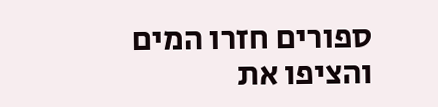ספורים חזרו המים והציפו את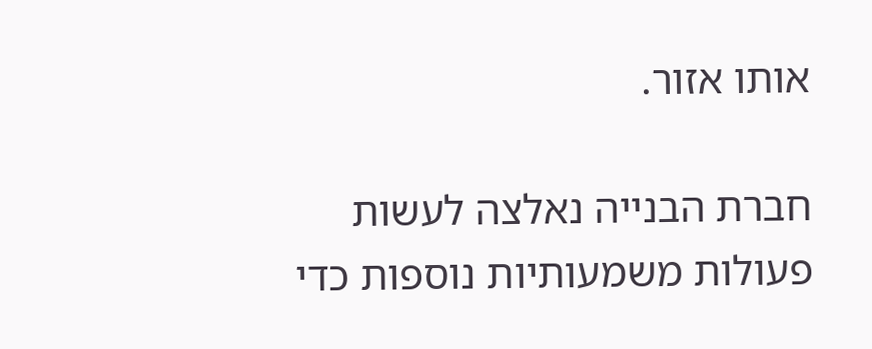אותו אזור.

חברת הבנייה נאלצה לעשות פעולות משמעותיות נוספות כדי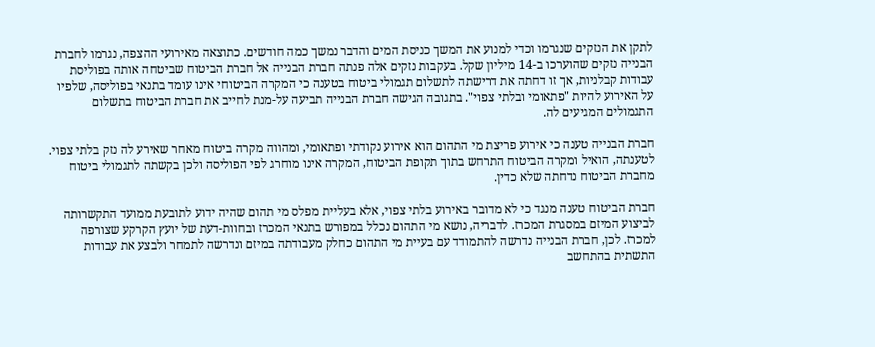לתקן את הנזקים שנגרמו וכדי למנוע את המשך כניסת המים והדבר נמשך כמה חודשים. כתוצאה מאירועי ההצפה, נגרמו לחברת הבנייה נזקים שהוערכו ב-14 מיליון שקל. בעקבות נזקים אלה פנתה חברת הבנייה אל חברת הביטוח שביטחה אותה בפוליסת עבודות קבלניות, אך זו דחתה את דרישתה לתשלום תגמולי ביטוח בטענה כי המקרה הביטוחי אינו עומד בתנאי בפוליסה, שלפיו על האירוע להיות "פתאומי ובלתי צפוי". בתגובה הגישה חברת הבנייה תביעה על-מנת לחייב את חברת הביטוח בתשלום התגמולים המגיעים לה.

חברת הבנייה טענה כי אירוע פריצת מי התהום הוא אירוע נקודתי ופתאומי, ומהווה מקרה ביטוח מאחר שאירע לה נזק בלתי צפוי. לטענתה, הואיל ומקרה הביטוח התרחש בתוך תקופת הביטוח, המקרה אינו מוחרג לפי הפוליסה ולכן בקשתה לתגמולי ביטוח מחברת הביטוח נדחתה שלא כדין.

חברת הביטוח טענה מנגד כי לא מדובר באירוע בלתי צפוי, אלא בעליית מפלס מי תהום שהיה ידוע לתובעת ממועד התקשרותה לביצוע המיזם במסגרת המכרז. לדבריה, נושא מי התהום נכלל במפורש בתנאי המכרז ובחוות-דעת של יועץ הקרקע שצורפה למכרז. לכן, חברת הבנייה נדרשה להתמודד עם בעיית מי התהום כחלק מעבודתה במיזם ונדרשה לתמחר ולבצע את עבודות התשתית בהתחשב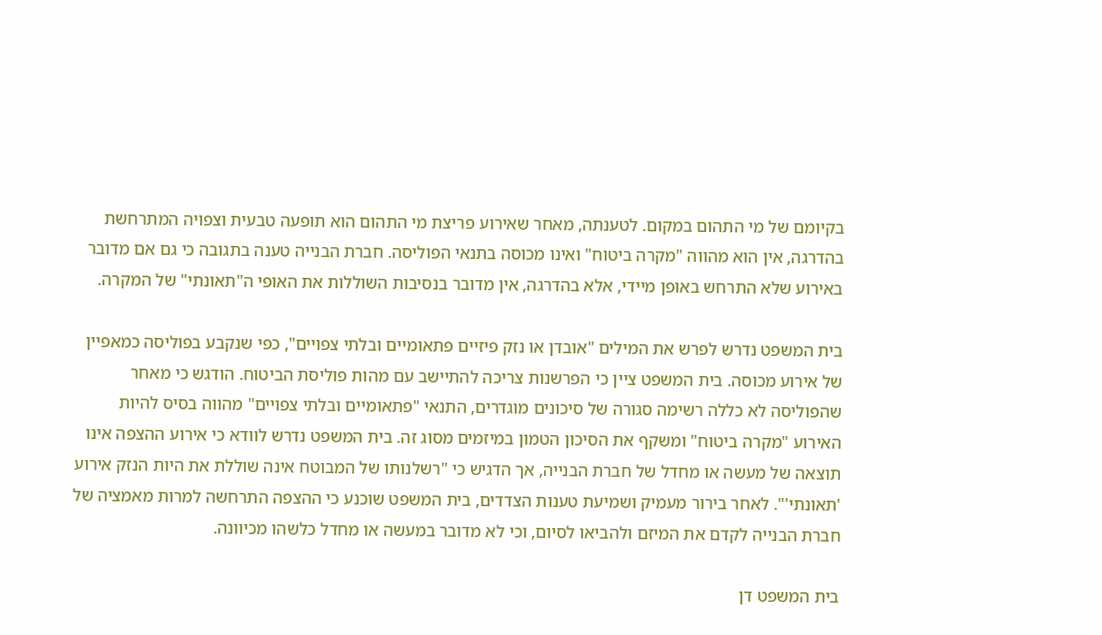בקיומם של מי התהום במקום. לטענתה, מאחר שאירוע פריצת מי התהום הוא תופעה טבעית וצפויה המתרחשת בהדרגה, אין הוא מהווה "מקרה ביטוח" ואינו מכוסה בתנאי הפוליסה. חברת הבנייה טענה בתגובה כי גם אם מדובר באירוע שלא התרחש באופן מיידי, אלא בהדרגה, אין מדובר בנסיבות השוללות את האופי ה"תאונתי" של המקרה.

בית המשפט נדרש לפרש את המילים "אובדן או נזק פיזיים פתאומיים ובלתי צפויים", כפי שנקבע בפוליסה כמאפיין של אירוע מכוסה. בית המשפט ציין כי הפרשנות צריכה להתיישב עם מהות פוליסת הביטוח. הודגש כי מאחר שהפוליסה לא כללה רשימה סגורה של סיכונים מוגדרים, התנאי "פתאומיים ובלתי צפויים" מהווה בסיס להיות האירוע "מקרה ביטוח" ומשקף את הסיכון הטמון במיזמים מסוג זה. בית המשפט נדרש לוודא כי אירוע ההצפה אינו תוצאה של מעשה או מחדל של חברת הבנייה, אך הדגיש כי "רשלנותו של המבוטח אינה שוללת את היות הנזק אירוע 'תאונתי'". לאחר בירור מעמיק ושמיעת טענות הצדדים, בית המשפט שוכנע כי ההצפה התרחשה למרות מאמציה של חברת הבנייה לקדם את המיזם ולהביאו לסיום, וכי לא מדובר במעשה או מחדל כלשהו מכיוונה.

בית המשפט דן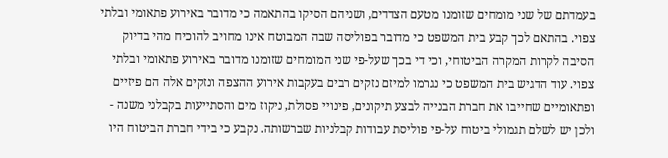בעמדתם של שני מומחים שזומנו מטעם הצדדים, ושניהם הסיקו בהתאמה כי מדובר באירוע פתאומי ובלתי צפוי. בהתאם לכך קבע בית המשפט כי מדובר בפוליסה שבה המבוטח אינו מחויב להוכיח מהי בדיוק הסיבה לקרות המקרה הביטוחי, וכי די בכך שעל-פי שני המומחים שזומנו מדובר באירוע פתאומי ובלתי צפוי. עוד הדגיש בית המשפט כי נגרמו למיזם נזקים רבים בעקבות אירוע ההצפה ונזקים אלה הם פיזיים ופתאומיים שחייבו את חברת הבנייה לבצע תיקונים, פינויי פסולת, ניקוז מים והסתייעות בקבלני משנה - ולכן יש לשלם תגמולי ביטוח על-פי פוליסת עבודות קבלניות שברשותה. נקבע כי בידי חברת הביטוח היו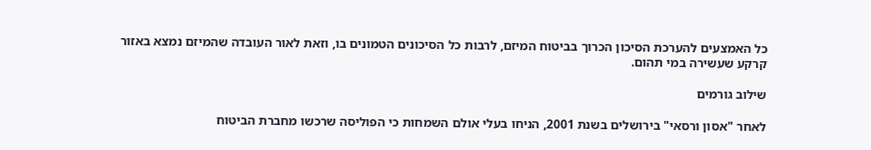כל האמצעים להערכת הסיכון הכרוך בביטוח המיזם, לרבות כל הסיכונים הטמונים בו, וזאת לאור העובדה שהמיזם נמצא באזור קרקע שעשירה במי תהום.

שילוב גורמים

לאחר "אסון ורסאי" בירושלים בשנת 2001, הניחו בעלי אולם השמחות כי הפוליסה שרכשו מחברת הביטוח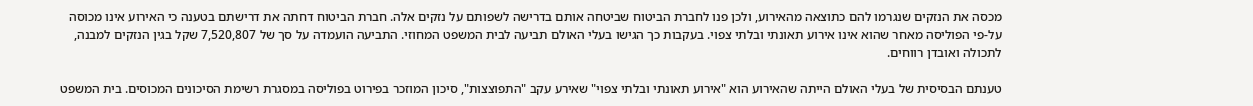מכסה את הנזקים שנגרמו להם כתוצאה מהאירוע, ולכן פנו לחברת הביטוח שביטחה אותם בדרישה לשפותם על נזקים אלה. חברת הביטוח דחתה את דרישתם בטענה כי האירוע אינו מכוסה על-פי הפוליסה מאחר שהוא אינו אירוע תאונתי ובלתי צפוי. בעקבות כך הגישו בעלי האולם תביעה לבית המשפט המחוזי. התביעה הועמדה על סך של 7,520,807 שקל בגין הנזקים למבנה, לתכולה ואובדן רווחים.

טענתם הבסיסית של בעלי האולם הייתה שהאירוע הוא "אירוע תאונתי ובלתי צפוי" שאירע עקב "התפוצצות", סיכון המוזכר בפירוט בפוליסה במסגרת רשימת הסיכונים המכוסים. בית המשפט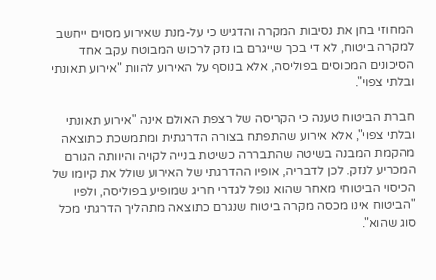המחוזי בחן את נסיבות המקרה והדגיש כי על-מנת שאירוע מסוים ייחשב למקרה ביטוח, לא די בכך שייגרם בו נזק לרכוש המבוטח עקב אחד הסיכונים המכוסים בפוליסה, אלא בנוסף על האירוע להוות "אירוע תאונתי ובלתי צפוי".

חברת הביטוח טענה כי הקריסה של רצפת האולם אינה "אירוע תאונתי ובלתי צפוי", אלא אירוע שהתפתח בצורה הדרגתית ומתמשכת כתוצאה מהקמת המבנה בשיטה שהתבררה כשיטת בנייה לקויה והיוותה הגורם המכריע לנזק. לכן לדבריה, אופיו ההדרגתי של האירוע שולל את קיומו של הכיסוי הביטוחי מאחר שהוא נופל לגדרי חריג שמופיע בפוליסה, ולפיו "הביטוח אינו מכסה מקרה ביטוח שנגרם כתוצאה מתהליך הדרגתי מכל סוג שהוא".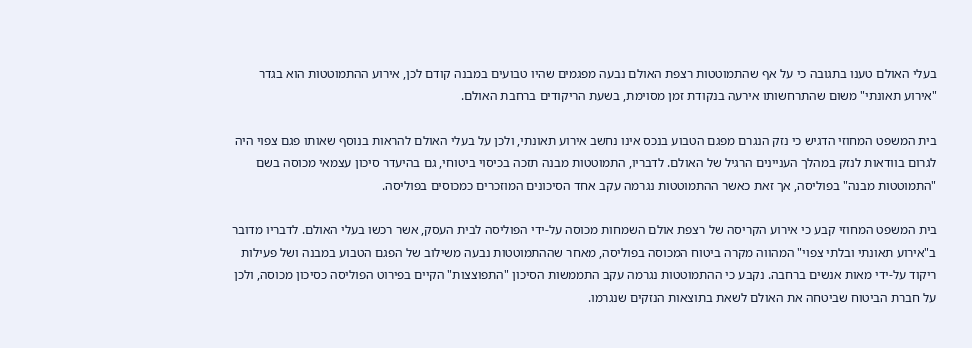בעלי האולם טענו בתגובה כי על אף שהתמוטטות רצפת האולם נבעה מפגמים שהיו טבועים במבנה קודם לכן, אירוע ההתמוטטות הוא בגדר "אירוע תאונתי" משום שהתרחשותו אירעה בנקודת זמן מסוימת, בשעת הריקודים ברחבת האולם.

בית המשפט המחוזי הדגיש כי נזק הנגרם מפגם הטבוע בנכס אינו נחשב אירוע תאונתי, ולכן על בעלי האולם להראות בנוסף שאותו פגם צפוי היה לגרום בוודאות לנזק במהלך העניינים הרגיל של האולם. לדבריו, התמוטטות מבנה תזכה בכיסוי ביטוחי, גם בהיעדר סיכון עצמאי מכוסה בשם "התמוטטות מבנה" בפוליסה, אך זאת כאשר ההתמוטטות נגרמה עקב אחד הסיכונים המוזכרים כמכוסים בפוליסה.

בית המשפט המחוזי קבע כי אירוע הקריסה של רצפת אולם השמחות מכוסה על-ידי הפוליסה לבית העסק, אשר רכשו בעלי האולם. לדבריו מדובר ב"אירוע תאונתי ובלתי צפוי" המהווה מקרה ביטוח המכוסה בפוליסה, מאחר שההתמוטטות נבעה משילוב של הפגם הטבוע במבנה ושל פעילות ריקוד על-ידי מאות אנשים ברחבה. נקבע כי ההתמוטטות נגרמה עקב התממשות הסיכון "התפוצצות" הקיים בפירוט הפוליסה כסיכון מכוסה, ולכן על חברת הביטוח שביטחה את האולם לשאת בתוצאות הנזקים שנגרמו.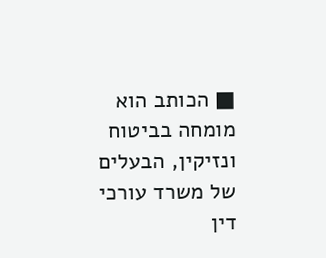■ הכותב הוא מומחה בביטוח ונזיקין, הבעלים של משרד עורכי דין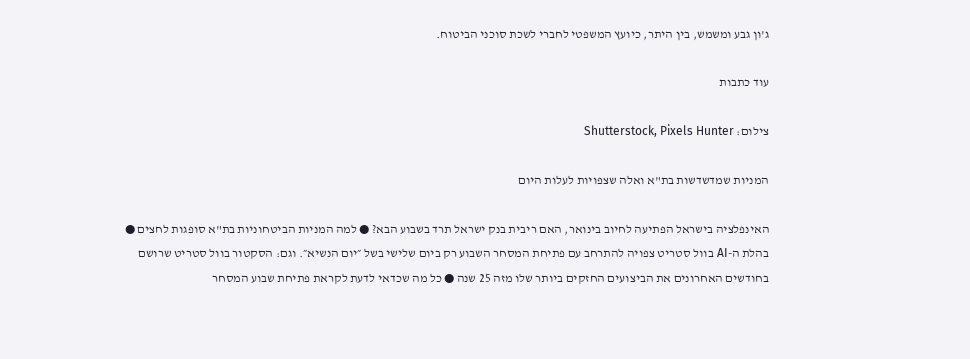ג'ון גבע ומשמש, בין היתר, כיועץ המשפטי לחברי לשכת סוכני הביטוח.

עוד כתבות

צילום: Shutterstock, Pixels Hunter

המניות שמדשדשות בת"א ואלה שצפויות לעלות היום

האינפלציה בישראל הפתיעה לחיוב בינואר, האם ריבית בנק ישראל תרד בשבוע הבא? ● למה המניות הביטחוניות בת"א סופגות לחצים ● בהלת ה-AI בוול סטריט צפויה להתרחב עם פתיחת המסחר השבוע רק ביום שלישי בשל ״יום הנשיא״. וגם: הסקטור בוול סטריט שרושם בחודשים האחרונים את הביצועים החזקים ביותר שלו מזה 25 שנה ● כל מה שכדאי לדעת לקראת פתיחת שבוע המסחר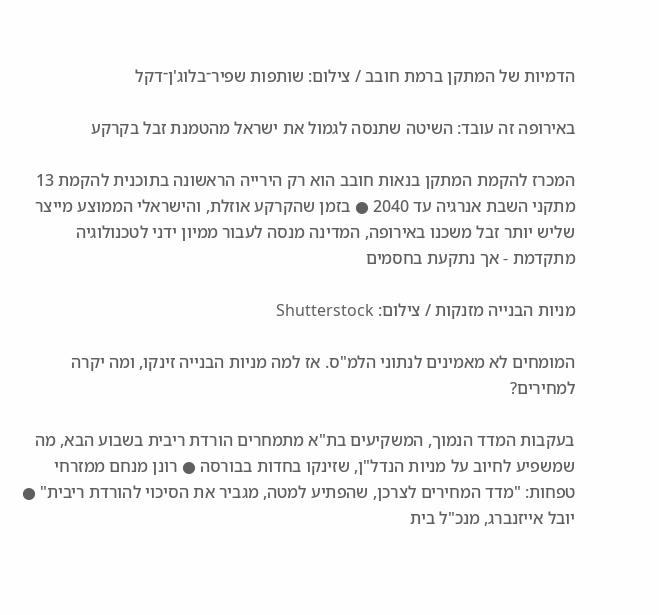הדמיות של המתקן ברמת חובב / צילום: שותפות שפיר־בלוג'ן־דקל

באירופה זה עובד: השיטה שתנסה לגמול את ישראל מהטמנת זבל בקרקע

המכרז להקמת המתקן בנאות חובב הוא רק הירייה הראשונה בתוכנית להקמת 13 מתקני השבת אנרגיה עד 2040 ● בזמן שהקרקע אוזלת, והישראלי הממוצע מייצר שליש יותר זבל משכנו באירופה, המדינה מנסה לעבור ממיון ידני לטכנולוגיה מתקדמת - אך נתקעת בחסמים

מניות הבנייה מזנקות / צילום: Shutterstock

המומחים לא מאמינים לנתוני הלמ"ס. אז למה מניות הבנייה זינקו, ומה יקרה למחירים?

בעקבות המדד הנמוך, המשקיעים בת"א מתמחרים הורדת ריבית בשבוע הבא, מה שמשפיע לחיוב על מניות הנדל"ן, שזינקו בחדות בבורסה ● רונן מנחם ממזרחי טפחות: "מדד המחירים לצרכן, שהפתיע למטה, מגביר את הסיכוי להורדת ריבית" ● יובל אייזנברג, מנכ"ל בית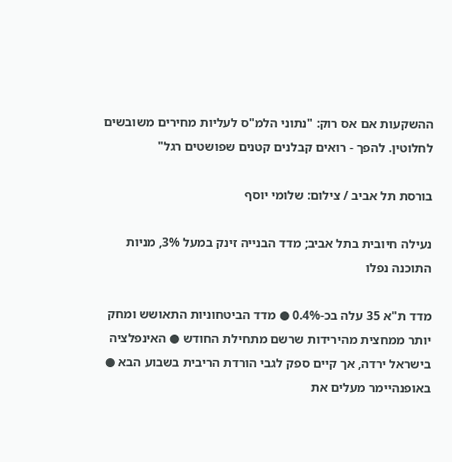ההשקעות אם אס רוק: "נתוני הלמ"ס לעליות מחירים משובשים לחלוטין. להפך - רואים קבלנים קטנים שפושטים רגל"

בורסת תל אביב / צילום: שלומי יוסף

נעילה חיובית בתל אביב; מדד הבנייה זינק במעל 3%, מניות התוכנה נפלו

מדד ת"א 35 עלה בכ-0.4% ● מדד הביטחוניות התאושש ומחק יותר ממחצית מהירידות שרשם מתחילת החודש ● האינפלציה בישראל ירדה, אך קיים ספק לגבי הורדת הריבית בשבוע הבא ● באופנהיימר מעלים את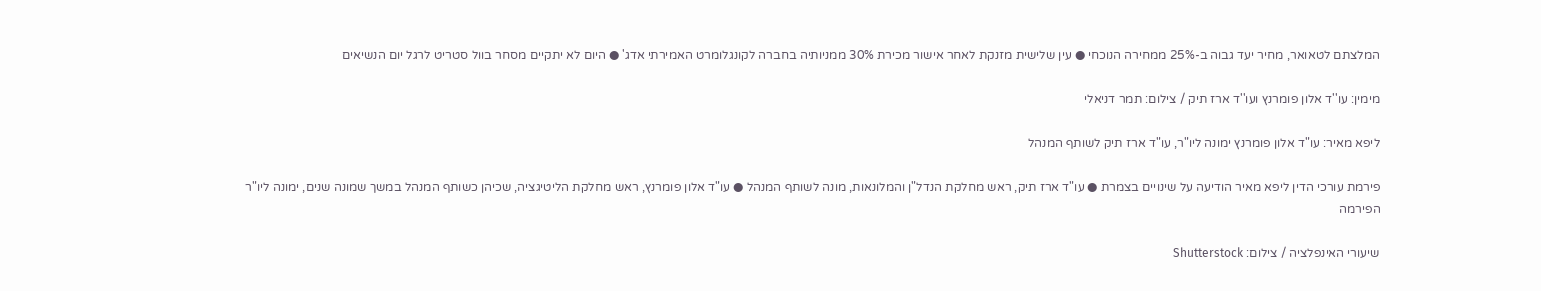המלצתם לטאואר, מחיר יעד גבוה ב-25% ממחירה הנוכחי ● עין שלישית מזנקת לאחר אישור מכירת 30% ממניותיה בחברה לקונגלומרט האמירתי אדג' ● היום לא יתקיים מסחר בוול סטריט לרגל יום הנשיאים

מימין: עו''ד אלון פומרנץ ועו''ד ארז תיק / צילום: תמר דניאלי

ליפא מאיר: עו"ד אלון פומרנץ ימונה ליו"ר, עו"ד ארז תיק לשותף המנהל

פירמת עורכי הדין ליפא מאיר הודיעה על שינויים בצמרת ● עו"ד ארז תיק, ראש מחלקת הנדל"ן והמלונאות, מונה לשותף המנהל ● עו"ד אלון פומרנץ, ראש מחלקת הליטיגציה, שכיהן כשותף המנהל במשך שמונה שנים, ימונה ליו"ר הפירמה

שיעורי האינפלציה / צילום: Shutterstock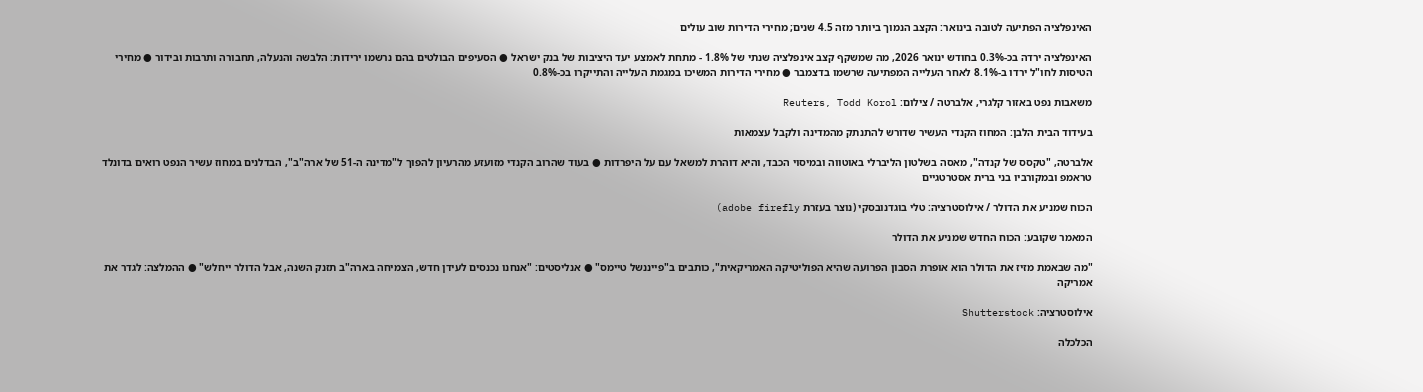האינפלציה הפתיעה לטובה בינואר: הקצב הנמוך ביותר מזה 4.5 שנים; מחירי הדירות שוב עולים

האינפלציה ירדה בכ-0.3% בחודש ינואר 2026, מה שמשקף קצב אינפלציה שנתי של 1.8% - מתחת לאמצע יעד היציבות של בנק ישראל ● הסעיפים הבולטים בהם נרשמו ירידות: הלבשה והנעלה, תחבורה ותרבות ובידור ● מחירי הטיסות לחו"ל ירדו ב-8.1% לאחר העלייה המפתיעה שרשמו בדצמבר ● מחירי הדירות המשיכו במגמת העלייה והתייקרו בכ-0.8%

משאבות נפט באזור קלגרי, אלברטה / צילום: Reuters, Todd Korol

בעידוד הבית הלבן: המחוז הקנדי העשיר שדורש להתנתק מהמדינה ולקבל עצמאות

אלברטה, "טקסס של קנדה", מאסה בשלטון הליברלי באוטווה ובמיסוי הכבד, והיא דוהרת למשאל עם על היפרדות ● בעוד שהרוב הקנדי מזועזע מהרעיון להפוך ל"מדינה ה-51 של ארה"ב", הבדלנים במחוז עשיר הנפט רואים בדונלד טראמפ ובמקורביו בני ברית אסטרטגיים

הכוח שמניע את הדולר / אילוסטרציה: טלי בוגדנובסקי (נוצר בעזרת adobe firefly)

המאמר שקובע: הכוח החדש שמניע את הדולר

"מה שבאמת מזיז את הדולר הוא אופרת הסבון הפרועה שהיא הפוליטיקה האמריקאית", כותבים ב"פייננשל טיימס" ● אנליסטים: "אנחנו נכנסים לעידן חדש, הצמיחה בארה"ב תזנק השנה, אבל הדולר ייחלש" ● ההמלצה: לגדר את אמריקה

אילוסטרציה: Shutterstock

הכלכלה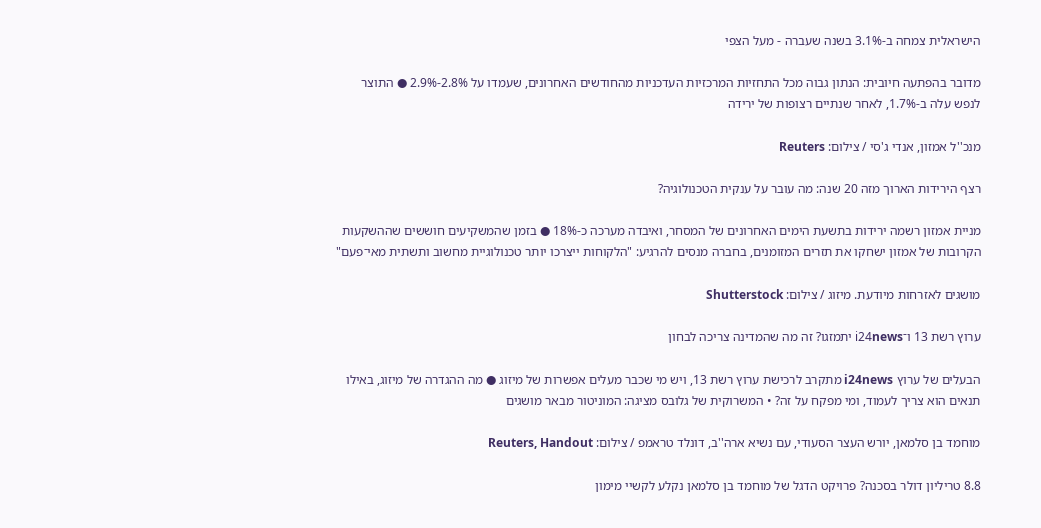הישראלית צמחה ב-3.1% בשנה שעברה - מעל הצפי

מדובר בהפתעה חיובית: הנתון גבוה מכל התחזיות המרכזיות העדכניות מהחודשים האחרונים, שעמדו על 2.8%-2.9% ● התוצר לנפש עלה ב-1.7%, לאחר שנתיים רצופות של ירידה

מנכ''ל אמזון, אנדי ג'סי / צילום: Reuters

רצף הירידות הארוך מזה 20 שנה: מה עובר על ענקית הטכנולוגיה?

מניית אמזון רשמה ירידות בתשעת הימים האחרונים של המסחר, ואיבדה מערכה כ-18% ● בזמן שהמשקיעים חוששים שההשקעות הקרובות של אמזון ישחקו את תזרים המזומנים, בחברה מנסים להרגיע: "הלקוחות ייצרכו יותר טכנולוגיית מחשוב ותשתית מאי־פעם"

מושגים לאזרחות מיודעת. מיזוג / צילום: Shutterstock

ערוץ רשת 13 ו־i24news יתמזגו? זה מה שהמדינה צריכה לבחון

הבעלים של ערוץ i24news מתקרב לרכישת ערוץ רשת 13, ויש מי שכבר מעלים אפשרות של מיזוג ● מה ההגדרה של מיזוג, באילו תנאים הוא צריך לעמוד, ומי מפקח על זה? • המשרוקית של גלובס מציגה: המוניטור מבאר מושגים

מוחמד בן סלמאן, יורש העצר הסעודי, עם נשיא ארה''ב, דונלד טראמפ / צילום: Reuters, Handout

8.8 טריליון דולר בסכנה? פרויקט הדגל של מוחמד בן סלמאן נקלע לקשיי מימון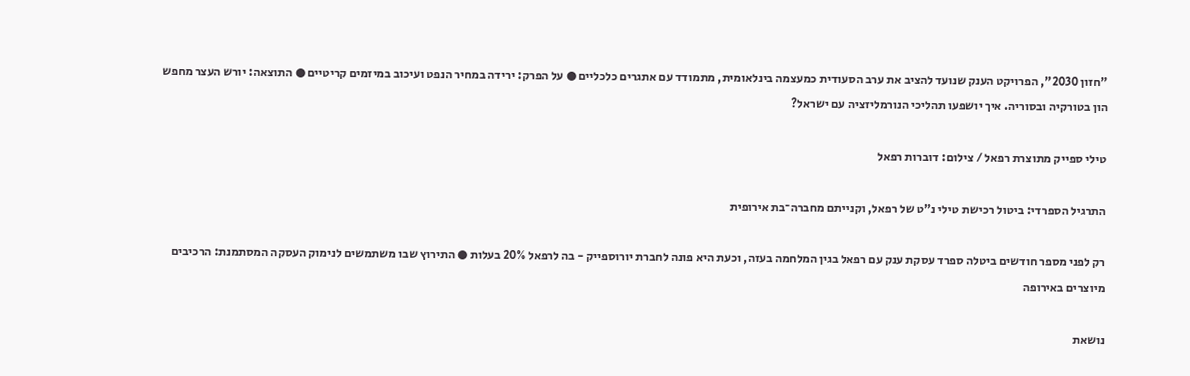"חזון 2030", הפרויקט הענק שנועד להציב את ערב הסעודית כמעצמה בינלאומית, מתמודד עם אתגרים כלכליים ● על הפרק: ירידה במחיר הנפט ועיכוב במיזמים קריטיים ● התוצאה: יורש העצר מחפש הון בטורקיה ובסוריה. איך יושפעו תהליכי הנורמליזציה עם ישראל?

טילי ספייק מתוצרת רפאל / צילום: דוברות רפאל

התרגיל הספרדי: ביטול רכישת טילי נ"ט של רפאל, וקנייתם מחברה־בת אירופית

רק לפני מספר חודשים ביטלה ספרד עסקת ענק עם רפאל בגין המלחמה בעזה, וכעת היא פונה לחברת יורוספייק - בה לרפאל 20% בעלות ● התירוץ שבו משתמשים לנימוק העסקה המסתמנת: הרכיבים מיוצרים באירופה

נושאת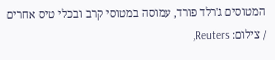המטוסים ג'רלד פורד, עמוסה במטוסי קרב ובכלי טיס אחרים / צילום: Reuters,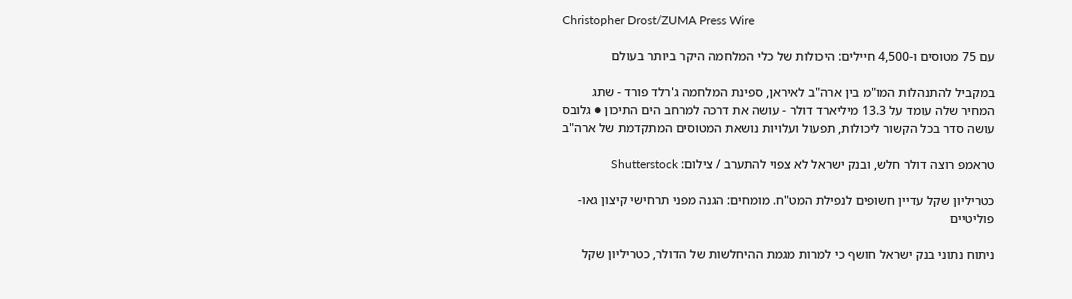Christopher Drost/ZUMA Press Wire

עם 75 מטוסים ו-4,500 חיילים: היכולות של כלי המלחמה היקר ביותר בעולם

במקביל להתנהלות המו"מ בין ארה"ב לאיראן, ספינת המלחמה ג'רלד פורד - שתג המחיר שלה עומד על 13.3 מיליארד דולר - עושה את דרכה למרחב הים התיכון ● גלובס עושה סדר בכל הקשור ליכולות, תפעול ועלויות נושאת המטוסים המתקדמת של ארה"ב

טראמפ רוצה דולר חלש, ובנק ישראל לא צפוי להתערב / צילום: Shutterstock

כטריליון שקל עדיין חשופים לנפילת המט"ח. מומחים: הגנה מפני תרחישי קיצון גאו-פוליטיים

ניתוח נתוני בנק ישראל חושף כי למרות מגמת ההיחלשות של הדולר, כטריליון שקל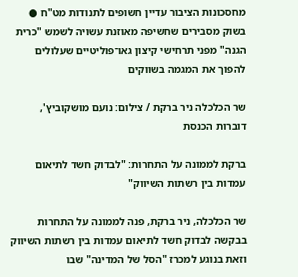מחסכונות הציבור עדיין חשופים לתנודות מט"ח ● בשוק מסבירים שחשיפה מאוזנת עשויה לשמש "כרית הגנה" מפני תרחישי קיצון גאו־פוליטיים שעלולים להפוך את המגמה בשווקים

שר הכלכלה ניר ברקת / צילום: נועם מושקוביץ', דוברות הכנסת

ברקת לממונה על התחרות: "לבדוק חשד לתיאום עמדות בין רשתות השיווק"

שר הכלכלה, ניר ברקת, פנה לממונה על התחרות בבקשה לבדוק חשד לתיאום עמדות בין רשתות השיווק וזאת בנוגע למכרז "הסל של המדינה" שבו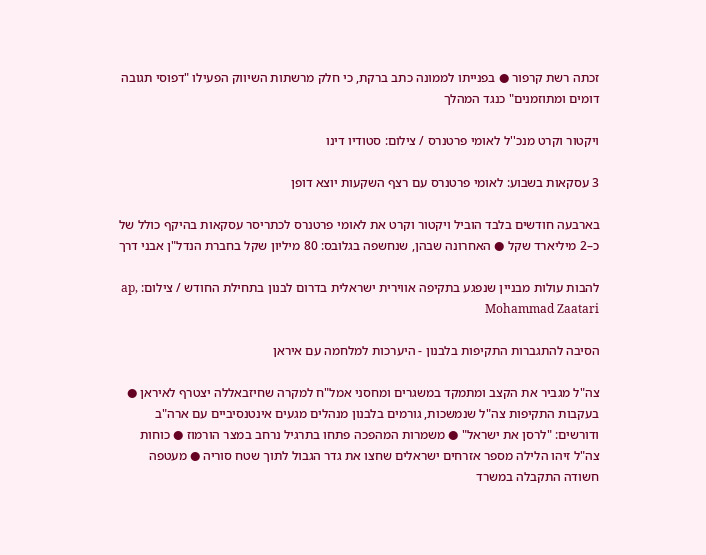זכתה רשת קרפור ● בפנייתו לממונה כתב ברקת, כי חלק מרשתות השיווק הפעילו "דפוסי תגובה דומים ומתוזמנים" כנגד המהלך

ויקטור וקרט מנכ''ל לאומי פרטנרס / צילום: סטודיו דינו

3 עסקאות בשבוע: לאומי פרטנרס עם רצף השקעות יוצא דופן

בארבעה חודשים בלבד הוביל ויקטור וקרט את לאומי פרטנרס לכתריסר עסקאות בהיקף כולל של כ–2 מיליארד שקל ● האחרונה שבהן, שנחשפה בגלובס: 80 מיליון שקל בחברת הנדל"ן אבני דרך

להבות עולות מבניין שנפגע בתקיפה אווירית ישראלית בדרום לבנון בתחילת החודש / צילום: ap, Mohammad Zaatari

הסיבה להתגברות התקיפות בלבנון - היערכות למלחמה עם איראן

צה"ל מגביר את הקצב ומתמקד במשגרים ומחסני אמל"ח למקרה שחיזבאללה יצטרף לאיראן ● בעקבות התקיפות צה"ל שנמשכות, גורמים בלבנון מנהלים מגעים אינטנסיביים עם ארה"ב ודורשים: "לרסן את ישראל" ● משמרות המהפכה פתחו בתרגיל נרחב במצר הורמוז ● כוחות צה"ל זיהו הלילה מספר אזרחים ישראלים שחצו את גדר הגבול לתוך שטח סוריה ● מעטפה חשודה התקבלה במשרד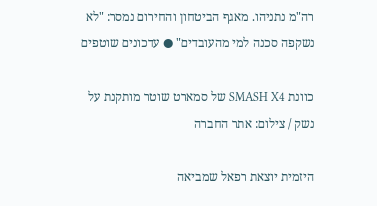רה"מ נתניהו. מאגף הביטחון והחירום נמסר: "לא נשקפה סכנה למי מהעובדים" ● עדכונים שוטפים

כוונת SMASH X4 של סמארט שוטר מותקנת על נשק / צילום: אתר החברה

היזמית יוצאת רפאל שמביאה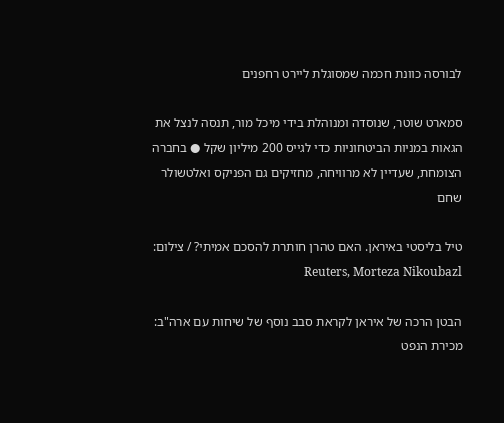לבורסה כוונת חכמה שמסוגלת ליירט רחפנים

סמארט שוטר, שנוסדה ומנוהלת בידי מיכל מור, תנסה לנצל את הגאות במניות הביטחוניות כדי לגייס 200 מיליון שקל ● בחברה הצומחת, שעדיין לא מרוויחה, מחזיקים גם הפניקס ואלטשולר שחם

טיל בליסטי באיראן. האם טהרן חותרת להסכם אמיתי? / צילום: Reuters, Morteza Nikoubazl

הבטן הרכה של איראן לקראת סבב נוסף של שיחות עם ארה"ב: מכירת הנפט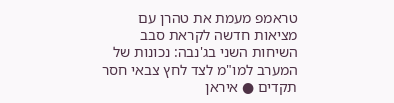טראמפ מעמת את טהרן עם מציאות חדשה לקראת סבב השיחות השני בג'נבה: נכונות של המערב למו"מ לצד לחץ צבאי חסר תקדים ● איראן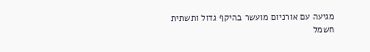מגיעה עם אורניום מועשר בהיקף גדול ותשתית חשמל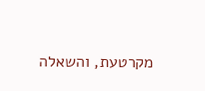מקרטעת, והשאלה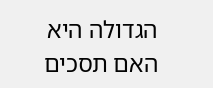הגדולה היא האם תסכים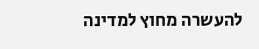להעשרה מחוץ למדינה